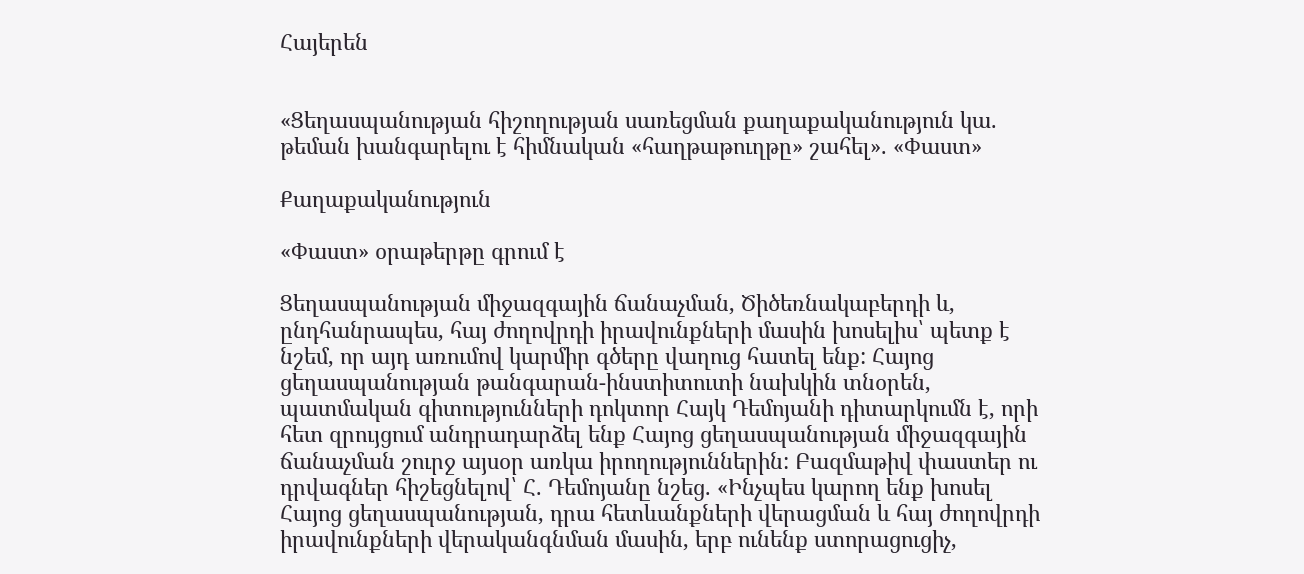Հայերեն


«Ցեղասպանության հիշողության սառեցման քաղաքականություն կա. թեման խանգարելու է հիմնական «հաղթաթուղթը» շահել». «Փաստ»

Քաղաքականություն

«Փաստ» օրաթերթը գրում է

Ցեղասպանության միջազգային ճանաչման, Ծիծեռնակաբերդի և, ընդհանրապես, հայ ժողովրդի իրավունքների մասին խոսելիս՝ պետք է նշեմ, որ այդ առումով կարմիր գծերը վաղուց հատել ենք: Հայոց ցեղասպանության թանգարան-ինստիտուտի նախկին տնօրեն, պատմական գիտությունների դոկտոր Հայկ Դեմոյանի դիտարկումն է, որի հետ զրույցում անդրադարձել ենք Հայոց ցեղասպանության միջազգային ճանաչման շուրջ այսօր առկա իրողություններին: Բազմաթիվ փաստեր ու դրվագներ հիշեցնելով՝ Հ. Դեմոյանը նշեց. «Ինչպես կարող ենք խոսել Հայոց ցեղասպանության, դրա հետևանքների վերացման և հայ ժողովրդի իրավունքների վերականգնման մասին, երբ ունենք ստորացուցիչ,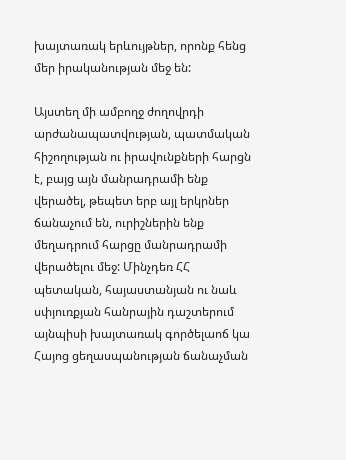խայտառակ երևույթներ, որոնք հենց մեր իրականության մեջ են:

Այստեղ մի ամբողջ ժողովրդի արժանապատվության, պատմական հիշողության ու իրավունքների հարցն է, բայց այն մանրադրամի ենք վերածել, թեպետ երբ այլ երկրներ ճանաչում են, ուրիշներին ենք մեղադրում հարցը մանրադրամի վերածելու մեջ: Մինչդեռ ՀՀ պետական, հայաստանյան ու նաև սփյուռքյան հանրային դաշտերում այնպիսի խայտառակ գործելաոճ կա Հայոց ցեղասպանության ճանաչման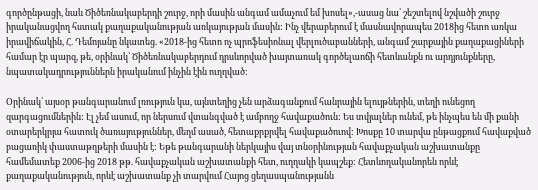գործընթացի, նաև Ծիծեռնակաբերդի շուրջ, որի մասին անգամ ամաչում եմ խոսել»,-ասաց նա՝ շեշտելով նշվածի շուրջ իրականացվող հստակ քաղաքականության առկայության մասին: Ինչ վերաբերում է մասնավորապես 2018ից հետո առկա իրավիճակին, Հ. Դեմոյանը նկատեց. «2018-ից հետո ոչ պրոֆեսիոնալ վերլուծաբանների, անգամ շարքային քաղաքացիների համար էր պարզ, թե, օրինակ՝ Ծիծեռնակաբերդում դրսևորված խայտառակ գործելաոճի հետևանքն ու արդյունքները, նպատակադրություններն իրականում ինչին էին ուղղված:

Օրինակ՝ այսօր թանգարանում լռություն կա, այնտեղից չեն արձագանքում հանրային ելույթներին, տեղի ունեցող զարգացումներին: Էլ չեմ ասում, որ ներսում վտանգված է ամբողջ հավաքածուն: Ես տվյալներ ունեմ, թե ինչպես են մի քանի օտարերկրյա հատուկ ծառայություններ, մեղմ ասած, հետաքրքրվել հավաքածուով: Խոսքը 10 տարվա ընթացքում հավաքված բացառիկ փաստաթղթերի մասին է: Եթե թանգարանի ներկայիս վայ տնօրինության հավաքչական աշխատանքը համեմատեք 2006-ից 2018 թթ. հավաքչական աշխատանքի հետ, ուղղակի կապշեք: Հետևողականորեն որևէ քաղաքականություն, որևէ աշխատանք չի տարվում Հայոց ցեղասպանությանն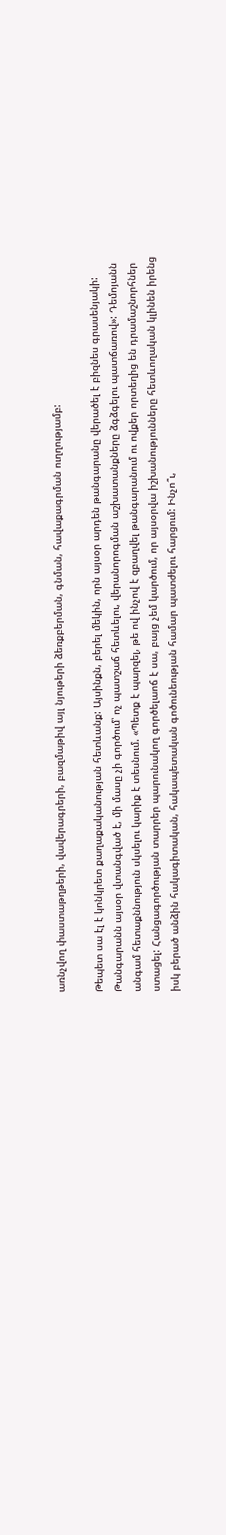առնչվող փաստաթղթերի, վավերագրերի, բազմաթիվ այլ նյութերի ձեռքբերման, գնման, հավաքագրման ուղղությամբ:

Թեպետ սա էլ է կոնկրետ քաղաքականության հետևանք: Այսինքն, բերել մեկին, որն այսօր արդեն թանգարանը վերածել է բիզնես գրասենյակի: Թանգարանն այսօր վտանգված է, մի մասը չի գործում՝ ոչ պատշաճ հետևելու, վերանորոգման աշխատանքները ձգձգելու պատճառով»: Դեմոյանն անգամ հետաքննություն սկսելու կարիք է տեսնում. «Պետք է պարզել, թե ով ինչով է զբաղվել թանգարանում ու ովքեր որտեղից են դրամաշնորհներ ստացել: Հանցագործության տարրեր պարունակող գործելաոճ է սա, բայց չեմ կարծում, որ այսօրվա իշխանությունները հետևողական կլինեն իրենց իսկ բերած անձին հակագիտական, հակապետական գոծունեության համար պատժելու հարցում: Ինչո՞ւ,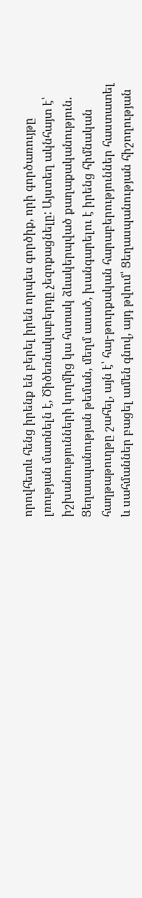որովհետև հենց իրենք են բերել իրեն որպես գործիք, որի գործառույթը լռության մատնելն է, Ծիծեռնակաբերդը չեզոքացնելը: Այստեղ ակնհայտ է՝ իշխանությունների կողմից կա հստակ ձևակերպված քաղաքականություն. Ցեղասպանության թեման, մեղմ ասած, խանգարելու է իրենց հիմնական հաղթաթուղթը շահել, այն է՝ հայ-թուրքական հարաբերություններ հաստատել և սահմաններ բացել ամեն գնով, այդ թվում՝ Ցեղասպանության հիշողության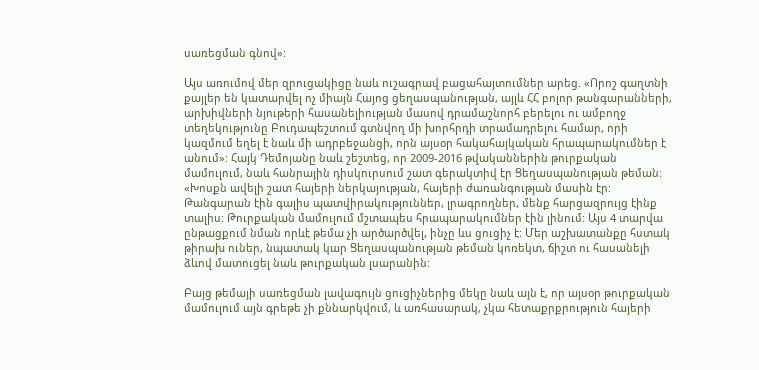սառեցման գնով»:

Այս առումով մեր զրուցակիցը նաև ուշագրավ բացահայտումներ արեց. «Որոշ գաղտնի քայլեր են կատարվել ոչ միայն Հայոց ցեղասպանության, այլև ՀՀ բոլոր թանգարանների, արխիվների նյութերի հասանելիության մասով դրամաշնորհ բերելու ու ամբողջ տեղեկությունը Բուդապեշտում գտնվող մի խորհրդի տրամադրելու համար, որի կազմում եղել է նաև մի ադրբեջանցի, որն այսօր հակահայկական հրապարակումներ է անում»: Հայկ Դեմոյանը նաև շեշտեց, որ 2009-2016 թվականներին թուրքական մամուլում, նաև հանրային դիսկուրսում շատ գերակտիվ էր Ցեղասպանության թեման: «Խոսքն ավելի շատ հայերի ներկայության, հայերի ժառանգության մասին էր: Թանգարան էին գալիս պատվիրակություններ, լրագրողներ, մենք հարցազրույց էինք տալիս: Թուրքական մամուլում մշտապես հրապարակումներ էին լինում: Այս 4 տարվա ընթացքում նման որևէ թեմա չի արծարծվել, ինչը ևս ցուցիչ է: Մեր աշխատանքը հստակ թիրախ ուներ, նպատակ կար Ցեղասպանության թեման կոռեկտ, ճիշտ ու հասանելի ձևով մատուցել նաև թուրքական լսարանին:

Բայց թեմայի սառեցման լավագույն ցուցիչներից մեկը նաև այն է, որ այսօր թուրքական մամուլում այն գրեթե չի քննարկվում, և առհասարակ, չկա հետաքրքրություն հայերի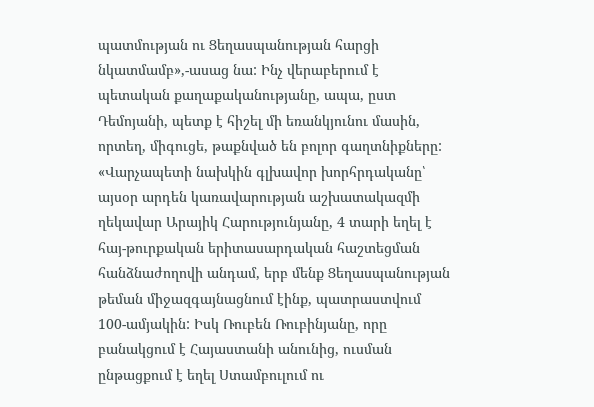պատմության ու Ցեղասպանության հարցի նկատմամբ»,-ասաց նա: Ինչ վերաբերում է պետական քաղաքականությանը, ապա, ըստ Դեմոյանի, պետք է հիշել մի եռանկյունու մասին, որտեղ, միգուցե, թաքնված են բոլոր գաղտնիքները: «Վարչապետի նախկին գլխավոր խորհրդականը՝ այսօր արդեն կառավարության աշխատակազմի ղեկավար Արայիկ Հարությունյանը, 4 տարի եղել է հայ-թուրքական երիտասարդական հաշտեցման հանձնաժողովի անդամ, երբ մենք Ցեղասպանության թեման միջազգայնացնում էինք, պատրաստվում 100-ամյակին: Իսկ Ռուբեն Ռուբինյանը, որը բանակցում է Հայաստանի անունից, ուսման ընթացքում է եղել Ստամբուլում ու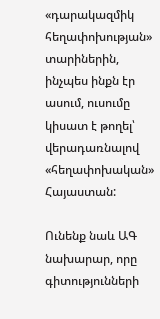«դարակազմիկ հեղափոխության» տարիներին, ինչպես ինքն էր ասում, ուսումը կիսատ է թողել՝ վերադառնալով «հեղափոխական» Հայաստան:

Ունենք նաև ԱԳ նախարար, որը գիտությունների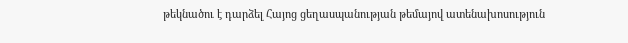թեկնածու է դարձել Հայոց ցեղասպանության թեմայով ատենախոսություն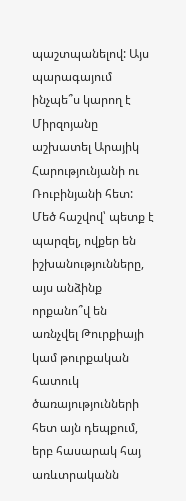պաշտպանելով: Այս պարագայում ինչպե՞ս կարող է Միրզոյանը աշխատել Արայիկ Հարությունյանի ու Ռուբինյանի հետ: Մեծ հաշվով՝ պետք է պարզել, ովքեր են իշխանությունները, այս անձինք որքանո՞վ են առնչվել Թուրքիայի կամ թուրքական հատուկ ծառայությունների հետ այն դեպքում, երբ հասարակ հայ առևտրականն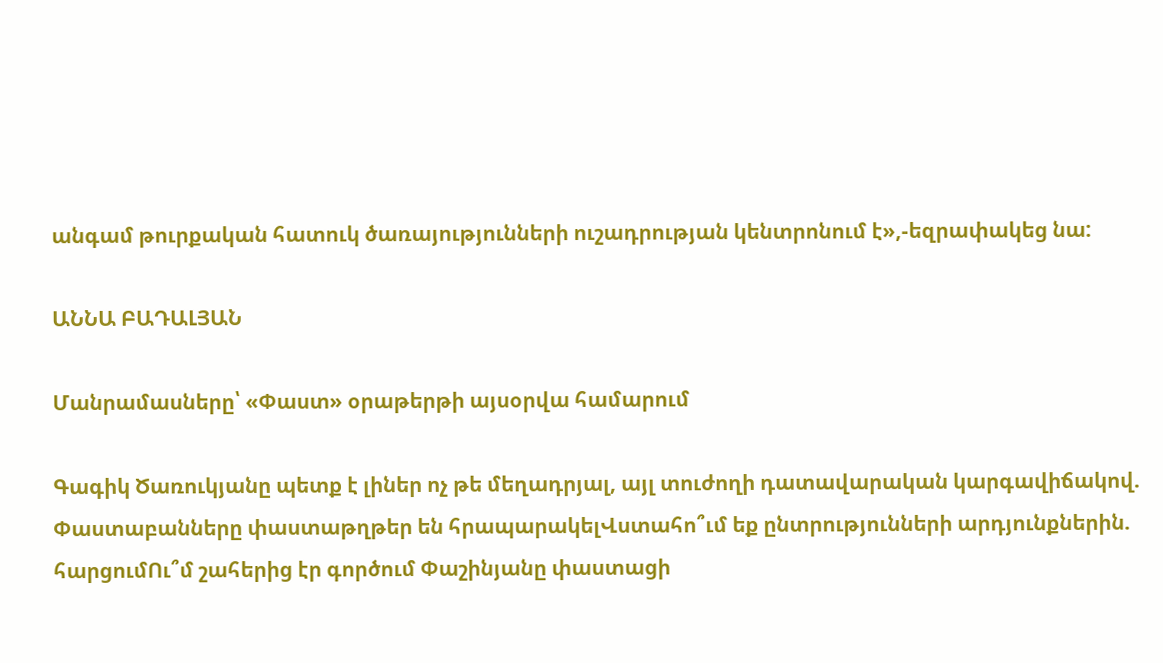անգամ թուրքական հատուկ ծառայությունների ուշադրության կենտրոնում է»,-եզրափակեց նա:

ԱՆՆԱ ԲԱԴԱԼՅԱՆ

Մանրամասները՝ «Փաստ» օրաթերթի այսօրվա համարում

Գագիկ Ծառուկյանը պետք է լիներ ոչ թե մեղադրյալ, այլ տուժողի դատավարական կարգավիճակով. Փաստաբանները փաստաթղթեր են հրապարակելՎստահո՞ւմ եք ընտրությունների արդյունքներին. հարցումՈւ՞մ շահերից էր գործում Փաշինյանը փաստացի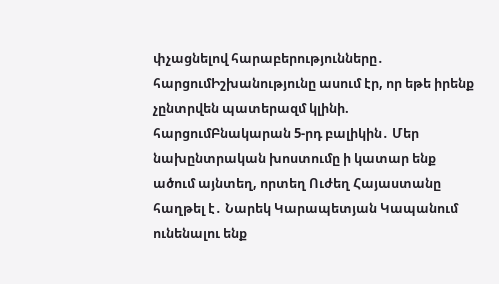փչացնելով հարաբերությունները․ հարցումԻշխանությունը ասում էր, որ եթե իրենք չընտրվեն պատերազմ կլինի. հարցումԲնակարան 5-րդ բալիկին․ Մեր նախընտրական խոստումը ի կատար ենք ածում այնտեղ, որտեղ Ուժեղ Հայաստանը հաղթել է․ Նարեկ Կարապետյան Կապանում ունենալու ենք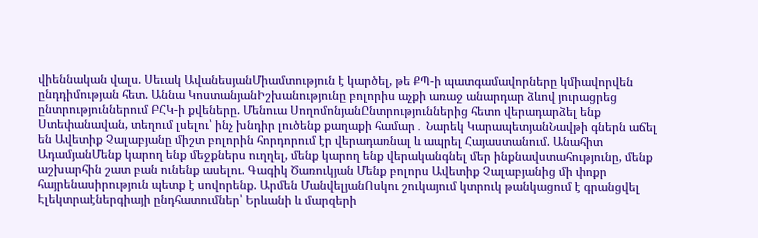վիեննական վալս. Սեւակ ԱվանեսյանՄիամտություն է կարծել, թե ՔՊ-ի պատգամավորները կմիավորվեն ընդդիմության հետ. Աննա ԿոստանյանԻշխանությունը բոլորիս աչքի առաջ անարդար ձևով յուրացրեց ընտրություններում ԲՀԿ-ի քվեները. Մենուա ՍողոմոնյանԸնտրություններից հետո վերադարձել ենք Ստեփանավան, տեղում լսելու՝ ինչ խնդիր լուծենք քաղաքի համար․ Նարեկ ԿարապետյանՆավթի գներն աճել են Ավետիք Չալաբյանը միշտ բոլորին հորդորում էր վերադառնալ և ապրել Հայաստանում. Անահիտ ԱդամյանՄենք կարող ենք մեջքներս ուղղել, մենք կարող ենք վերականգնել մեր ինքնավստահությունը, մենք աշխարհին շատ բան ունենք ասելու. Գագիկ Ծառուկյան Մենք բոլորս Ավետիք Չալաբյանից մի փոքր հայրենասիրություն պետք է սովորենք. Արմեն ՄանվելյանՈսկու շուկայում կտրուկ թանկացում է գրանցվել Էլեկտրաէներգիայի ընդհատումներ՝ Երևանի և մարզերի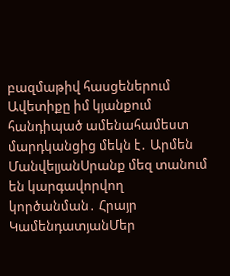բազմաթիվ հասցեներում Ավետիքը իմ կյանքում հանդիպած ամենահամեստ մարդկանցից մեկն է․ Արմեն ՄանվելյանՍրանք մեզ տանում են կարգավորվող կործանման․ Հրայր ԿամենդատյանՄեր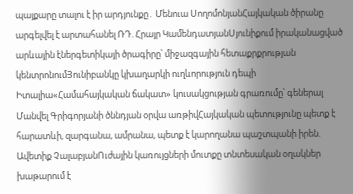պայքարը տալու է իր արդյունքը․ Մենուա ՍողոմոնյանՀայկական ծիրանը արգելվել է արտահանել ՌԴ. Հրայր ԿամենդատյանՍյունիքում իրականացված արևային էներգետիկայի ծրագիրը՝ միջազգային հետաքրքրության կենտրոնումՅունիբանկը կխաղարկի ուղևորություն դեպի Իտալիա«Համահայկական ճակատ» կուսակցության գրառումը՝ գեներալ Մանվել Գրիգորյանի ծննդյան օրվա առթիվՀայկական պետությունը պետք է հարատևի, զարգանա, ամրանա, պետք է կարողանա պաշտպանի իրեն. Ավետիք ՉալաբյանՈւժային կառույցների մուտքը տնտեսական օղակներ խաթարում է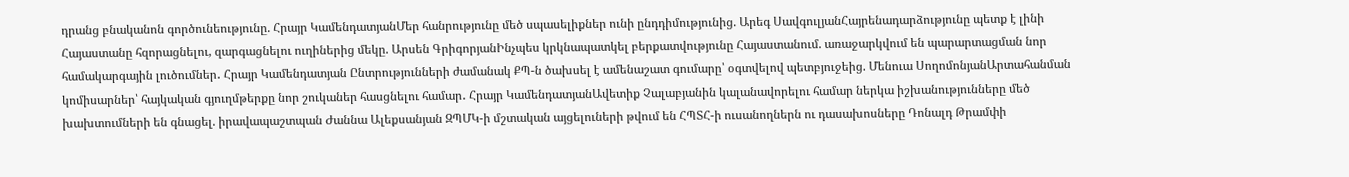դրանց բնականոն գործունեությունը. Հրայր ԿամենդատյանՄեր հանրությունը մեծ սպասելիքներ ունի ընդդիմությունից. Արեգ ՍավգուլյանՀայրենադարձությունը պետք է լինի Հայաստանը հզորացնելու, զարգացնելու ուղիներից մեկը. Արսեն ԳրիգորյանԻնչպես կրկնապատկել բերքատվությունը Հայաստանում. առաջարկվում են պարարտացման նոր համակարգային լուծումներ․ Հրայր Կամենդատյան Ընտրությունների ժամանակ ՔՊ-ն ծախսել է ամենաշատ գումարը՝ օգտվելով պետբյուջեից. Մենուա ՍողոմոնյանԱրտահանման կոմիսարներ՝ հայկական գյուղմթերքը նոր շուկաներ հասցնելու համար․ Հրայր ԿամենդատյանԱվետիք Չալաբյանին կալանավորելու համար ներկա իշխանությունները մեծ խախտումների են գնացել. իրավապաշտպան Ժաննա Ալեքսանյան ԶՊՄԿ-ի մշտական այցելուների թվում են ՀՊՏՀ-ի ուսանողներն ու դասախոսները Դոնալդ Թրամփի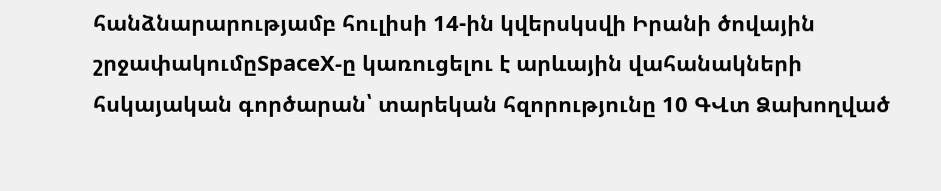հանձնարարությամբ հուլիսի 14-ին կվերսկսվի Իրանի ծովային շրջափակումըSpaceX-ը կառուցելու է արևային վահանակների հսկայական գործարան՝ տարեկան հզորությունը 10 ԳՎտ Ձախողված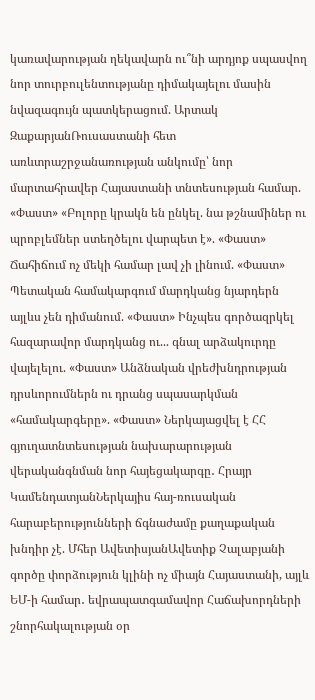կառավարության ղեկավարն ու՞նի արդյոք սպասվող նոր տուրբուլենտությանը դիմակայելու մասին նվազագույն պատկերացում. Արտակ ԶաքարյանՌուսաստանի հետ առևտրաշրջանառության անկումը՝ նոր մարտահրավեր Հայաստանի տնտեսության համար. «Փաստ» «Բոլորը կրակն են ընկել. նա թշնամիներ ու պրոբլեմներ ստեղծելու վարպետ է». «Փաստ» Ճահիճում ոչ մեկի համար լավ չի լինում. «Փաստ» Պետական համակարգում մարդկանց նյարդերն այլևս չեն դիմանում. «Փաստ» Ինչպես գործազրկել հազարավոր մարդկանց ու... գնալ արձակուրդը վայելելու. «Փաստ» Անձնական վրեժխնդրության դրսևորումներն ու դրանց սպասարկման «համակարգերը». «Փաստ» Ներկայացվել է ՀՀ գյուղատնտեսության նախարարության վերականգնման նոր հայեցակարգը․ Հրայր ԿամենդատյանՆերկայիս հայ-ռուսական հարաբերությունների ճգնաժամը քաղաքական խնդիր չէ. Մհեր ԱվետիսյանԱվետիք Չալաբյանի գործը փորձություն կլինի ոչ միայն Հայաստանի, այլև ԵՄ-ի համար․ եվրապատգամավոր Հաճախորդների շնորհակալության օր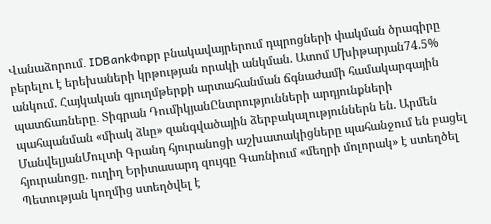Վանաձորում․ IDBankՓոքր բնակավայրերում դպրոցների փակման ծրագիրը բերելու է երեխաների կրթության որակի անկման. Ատոմ Մխիթարյան74.5% անկում. Հայկական գյուղմթերքի արտահանման ճգնաժամի համակարգային պատճառները․ Տիգրան ԴումիկյանԸնտրությունների արդյունքների պահպանման «միակ ձևը» զանգվածային ձերբակալություններն են. Արմեն ՄանվելյանՄուլտի Գրանդ հյուրանոցի աշխատակիցները պահանջում են բացել հյուրանոցը. ուղիղ Երիտասարդ զույգը Գառնիում «մեղրի մոլորակ» է ստեղծել Պետության կողմից ստեղծվել է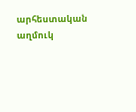արհեստական աղմուկ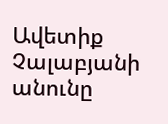Ավետիք Չալաբյանի անունը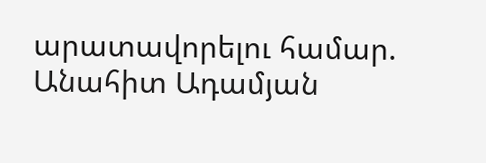արատավորելու համար. Անահիտ Ադամյան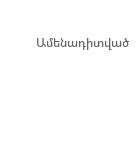Ամենադիտված